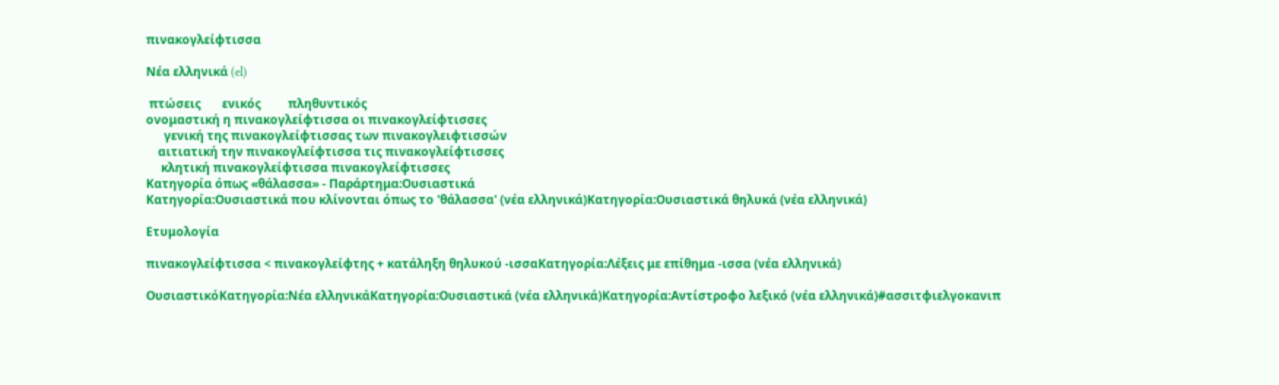πινακογλείφτισσα

Νέα ελληνικά (el)

 πτώσεις       ενικός         πληθυντικός
ονομαστική η πινακογλείφτισσα οι πινακογλείφτισσες
      γενική της πινακογλείφτισσας των πινακογλειφτισσών
    αιτιατική την πινακογλείφτισσα τις πινακογλείφτισσες
     κλητική πινακογλείφτισσα πινακογλείφτισσες
Κατηγορία όπως «θάλασσα» - Παράρτημα:Ουσιαστικά
Κατηγορία:Ουσιαστικά που κλίνονται όπως το 'θάλασσα' (νέα ελληνικά)Κατηγορία:Ουσιαστικά θηλυκά (νέα ελληνικά)

Ετυμολογία

πινακογλείφτισσα < πινακογλείφτης + κατάληξη θηλυκού -ισσαΚατηγορία:Λέξεις με επίθημα -ισσα (νέα ελληνικά)

ΟυσιαστικόΚατηγορία:Νέα ελληνικάΚατηγορία:Ουσιαστικά (νέα ελληνικά)Κατηγορία:Αντίστροφο λεξικό (νέα ελληνικά)#ασσιτφιελγοκανιπ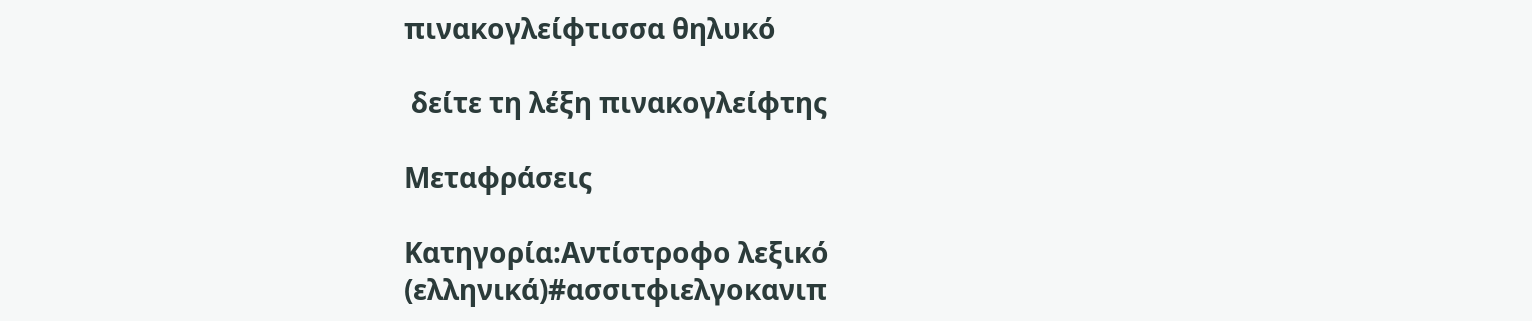πινακογλείφτισσα θηλυκό

 δείτε τη λέξη πινακογλείφτης

Μεταφράσεις

Κατηγορία:Αντίστροφο λεξικό (ελληνικά)#ασσιτφιελγοκανιπ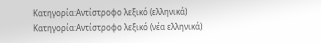Κατηγορία:Αντίστροφο λεξικό (ελληνικά) Κατηγορία:Αντίστροφο λεξικό (νέα ελληνικά)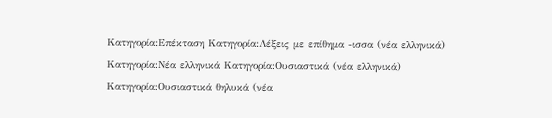Κατηγορία:Επέκταση Κατηγορία:Λέξεις με επίθημα -ισσα (νέα ελληνικά) Κατηγορία:Νέα ελληνικά Κατηγορία:Ουσιαστικά (νέα ελληνικά) Κατηγορία:Ουσιαστικά θηλυκά (νέα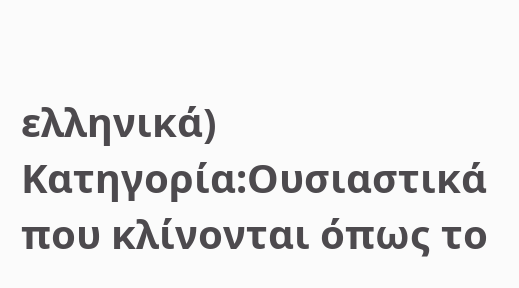ελληνικά) Κατηγορία:Ουσιαστικά που κλίνονται όπως το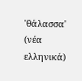'θάλασσα' (νέα ελληνικά)